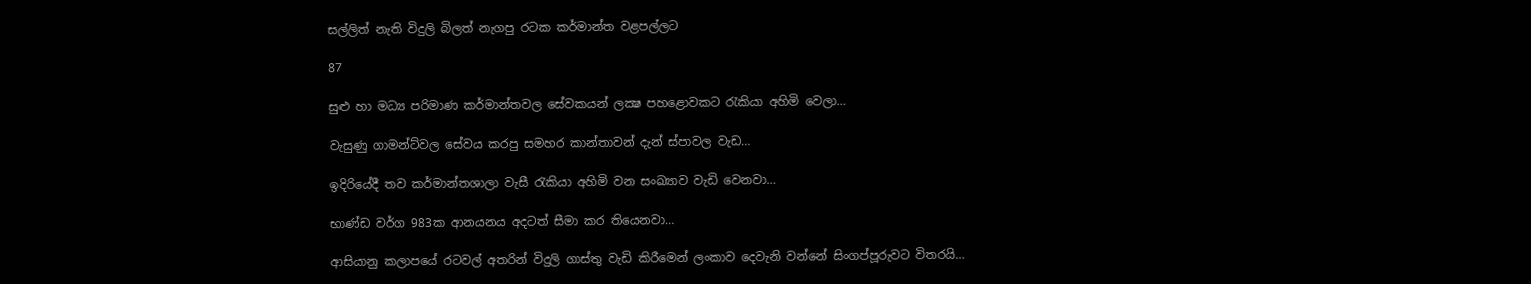සල්ලිත් නැති විදුලි බිලත් නැගපු රටක කර්මාන්ත වළපල්ලට

87

සුළු හා මධ්‍ය පරිමාණ කර්මාන්තවල සේවකයන් ලක්‍ෂ පහළොවකට රැකියා අහිමි වෙලා…

වැසුණු ගාමන්ට්වල සේවය කරපු සමහර කාන්තාවන් දැන් ස්පාවල වැඩ…

ඉදිරියේදී තව කර්මාන්තශාලා වැසී රැකියා අහිමි වන සංඛ්‍යාව වැඩි වෙනවා…

භාණ්ඩ වර්ග 983ක ආනයනය අදටත් සීමා කර තියෙනවා…

ආසියානු කලාපයේ රටවල් අතරින් විදුලි ගාස්තු වැඩි කිරීමෙන් ලංකාව දෙවැනි වන්නේ සිංගප්පූරුවට විතරයි…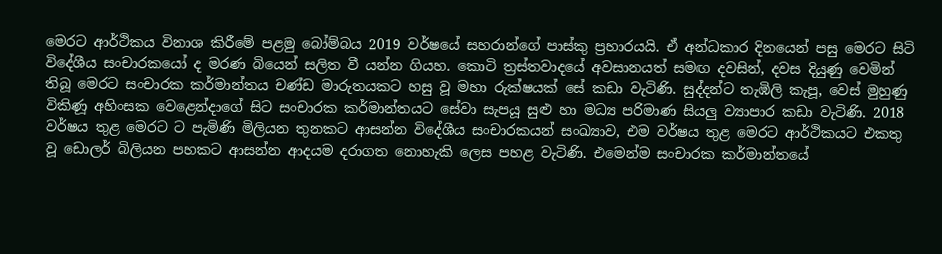මෙරට ආර්ථිකය විනාශ කිරීමේ පළමු බෝම්බය 2019 වර්ෂයේ සහරාන්ගේ පාස්කු ප්‍රහාරයයි. ඒ අන්ධකාර දිනයෙන් පසු මෙරට සිටි විදේශීය සංචාරකයෝ ද මරණ බියෙන් සලිත වී යන්න ගියහ. කොටි ත්‍රස්තවාදයේ අවසානයත් සමඟ දවසින්, දවස දියුණු වෙමින් තිබූ මෙරට සංචාරක කර්මාන්තය චණ්ඩ මාරුතයකට හසු වූ මහා රුක්ෂයක් සේ කඩා වැටිණි. සුද්දන්ට තැඹිලි කැපූ, වෙස් මුහුණු විකිණූ අහිංසක වෙළෙන්දාගේ සිට සංචාරක කර්මාන්තයට සේවා සැපයූ සුළු හා මධ්‍ය පරිමාණ සියලු ව්‍යාපාර කඩා වැටිණි. 2018 වර්ෂය තුළ මෙරට ට පැමිණි මිලියන තුනකට ආසන්න විදේශීය සංචාරකයන් සංඛ්‍යාව, එම වර්ෂය තුළ මෙරට ආර්ථිකයට එකතු වූ ඩොලර් බිලියන පහකට ආසන්න ආදයම දරාගත නොහැකි ලෙස පහළ වැටිණි. එමෙන්ම සංචාරක කර්මාන්තයේ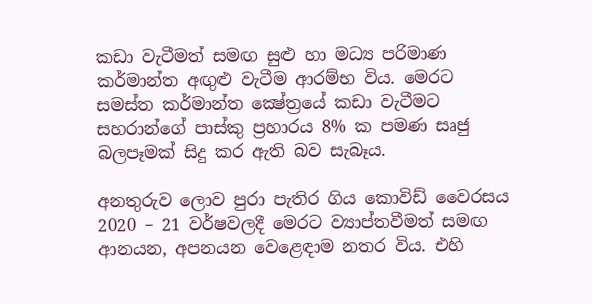කඩා වැටීමත් සමඟ සුළු හා මධ්‍ය පරිමාණ කර්මාන්ත අඟුළු වැටීම ආරම්භ විය. මෙරට සමස්ත කර්මාන්ත ක්‍ෂේත්‍රයේ කඩා වැටීමට සහරාන්ගේ පාස්කු ප්‍රහාරය 8% ක පමණ සෘජු බලපෑමක් සිදු කර ඇති බව සැබෑය.

අනතුරුව ලොව පුරා පැතිර ගිය කොවිඩ් වෛරසය 2020 – 21 වර්ෂවලදී මෙරට ව්‍යාප්තවීමත් සමඟ ආනයන, අපනයන වෙළෙඳාම නතර විය. එහි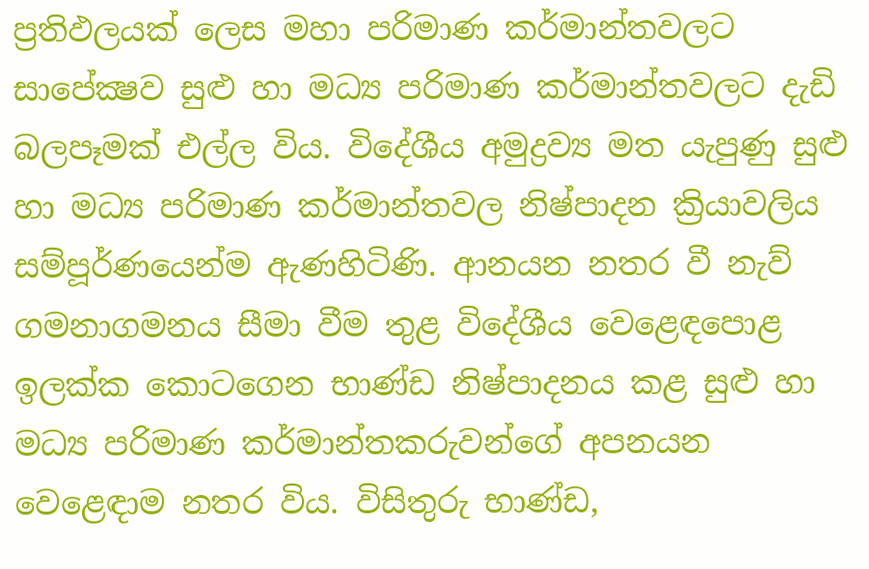ප්‍රතිඵලයක් ලෙස මහා පරිමාණ කර්මාන්තවලට සාපේක්‍ෂව සුළු හා මධ්‍ය පරිමාණ කර්මාන්තවලට දැඩි බලපෑමක් එල්ල විය. විදේශීය අමුද්‍රව්‍ය මත යැපුණු සුළු හා මධ්‍ය පරිමාණ කර්මාන්තවල නිෂ්පාදන ක්‍රියාවලිය සම්පූර්ණයෙන්ම ඇණහිටිණි. ආනයන නතර වී නැව් ගමනාගමනය සීමා වීම තුළ විදේශීය වෙළෙඳපොළ ඉලක්ක කොටගෙන භාණ්ඩ නිෂ්පාදනය කළ සුළු හා මධ්‍ය පරිමාණ කර්මාන්තකරුවන්ගේ අපනයන වෙළෙඳාම නතර විය. විසිතුරු භාණ්ඩ,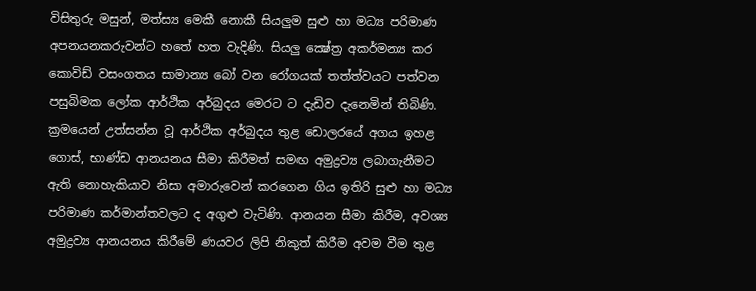විසිතුරු මසුන්, මත්ස්‍ය මෙකී නොකී සියලුම සුළු හා මධ්‍ය පරිමාණ අපනයනකරුවන්ට හතේ හත වැදිණි. සියලු ක්‍ෂේත්‍ර අකර්මන්‍ය කර කොවිඩ් වසංගතය සාමාන්‍ය බෝ වන රෝගයක් තත්ත්වයට පත්වන පසුබිමක ලෝක ආර්ථික අර්බුදය මෙරට ට දැඩිව දැනෙමින් තිබිණි. ක්‍රමයෙන් උත්සන්න වූ ආර්ථික අර්බුදය තුළ ඩොලරයේ අගය ඉහළ ගොස්, භාණ්ඩ ආනයනය සීමා කිරීමත් සමඟ අමුද්‍රව්‍ය ලබාගැනීමට ඇති නොහැකියාව නිසා අමාරුවෙන් කරගෙන ගිය ඉතිරි සුළු හා මධ්‍ය පරිමාණ කර්මාන්තවලට ද අගුළු වැටිණි. ආනයන සීමා කිරීම, අවශ්‍ය අමුද්‍රව්‍ය ආනයනය කිරීමේ ණයවර ලිපි නිකුත් කිරීම අවම වීම තුළ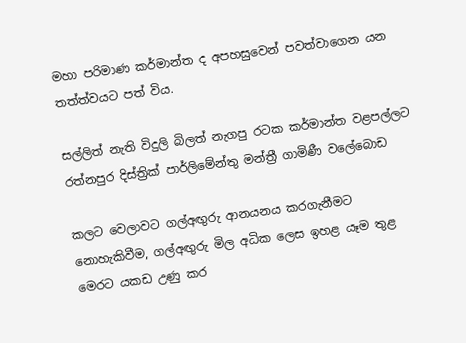මහා පරිමාණ කර්මාන්ත ද අපහසුවෙන් පවත්වාගෙන යන තත්ත්වයට පත් විය.

සල්ලිත් නැති විදුලි බිලත් නැගපු රටක කර්මාන්ත වළපල්ලට
රත්නපුර දිස්ත්‍රික් පාර්ලිමේන්තු මන්ත්‍රී ගාමිණී වලේබොඩ

කලට වෙලාවට ගල්අඟුරු ආනයනය කරගැනීමට නොහැකිවීම, ගල්අඟුරු මිල අධික ලෙස ඉහළ යෑම තුළ මෙරට යකඩ උණු කර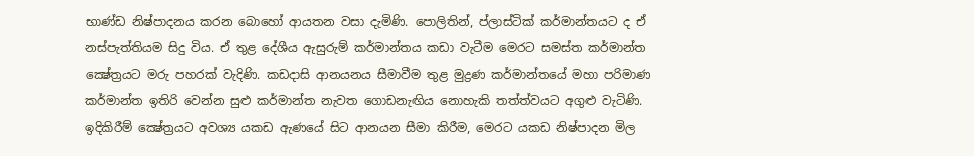භාණ්ඩ නිෂ්පාදනය කරන බොහෝ ආයතන වසා දැමිණි. පොලිතින්, ප්ලාස්ටික් කර්මාන්තයට ද ඒ නස්පැත්තියම සිදු විය. ඒ තුළ දේශීය ඇසුරුම් කර්මාන්තය කඩා වැටීම මෙරට සමස්ත කර්මාන්ත ක්‍ෂේත්‍රයට මරු පහරක් වැදිණි. කඩදාසි ආනයනය සීමාවීම තුළ මුද්‍රණ කර්මාන්තයේ මහා පරිමාණ කර්මාන්ත ඉතිරි වෙන්න සුළු කර්මාන්ත නැවත ගොඩනැඟිය නොහැකි තත්ත්වයට අගුළු වැටිණි. ඉදිකිරීම් ක්‍ෂේත්‍රයට අවශ්‍ය යකඩ ඇණයේ සිට ආනයන සීමා කිරීම, මෙරට යකඩ නිෂ්පාදන මිල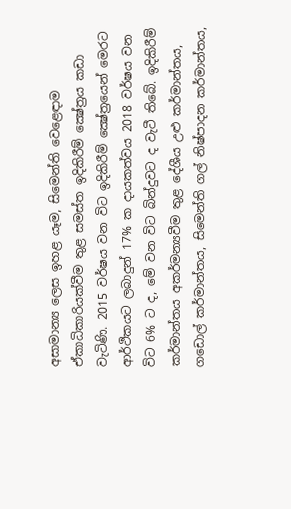අසාමාන්‍ය ලෙස ඉහළ යෑම, සිමෙන්ති වෙළෙඳාම ඒකාධිකාරියක්වීම තුළ සමස්ත ඉදිකිරීම් ක්‍ෂේත්‍රය කඩා වැටිණි. 2015 වර්ෂය වන විට ඉදිකිරීම් ක්‍ෂේත්‍රයෙන් මෙරට ආර්ථිකයට ලබාදුන් 17% ක දායකත්වය 2018 වර්ෂය වන විට 6% ට ද, මේ වන විට බින්දුවට ද වැටී තිබේ. ඉදිකිරීම් කර්මාන්තය අකර්මන්‍යවීම තුළ දේශීය උළු කර්මාන්තය, ගඩොල් කර්මාන්තය, සිමෙන්ති ගල් නිෂ්පාදන කර්මාන්තය,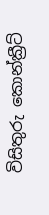විසිතුරු කොන්ක්‍රීට්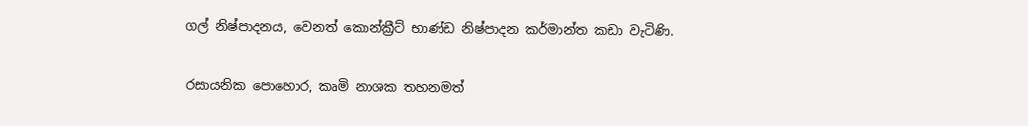ගල් නිෂ්පාදනය, වෙනත් කොන්ක්‍රීට් භාණ්ඩ නිෂ්පාදන කර්මාන්ත කඩා වැටිණි.

රසායනික පොහොර, කෘමි නාශක තහනමත්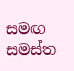සමඟ සමස්ත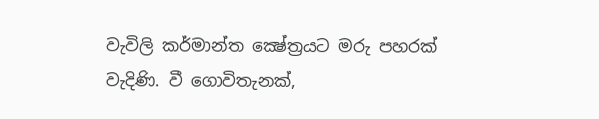වැවිලි කර්මාන්ත ක්‍ෂේත්‍රයට මරු පහරක් වැදිණි. වී ගොවිතැනක්,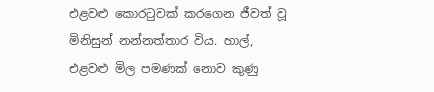එළවළු කොරටුවක් කරගෙන ජීවත් වූ මිනිසුන් නන්නත්තාර විය. හාල්, එළවළු මිල පමණක් නොව කුණු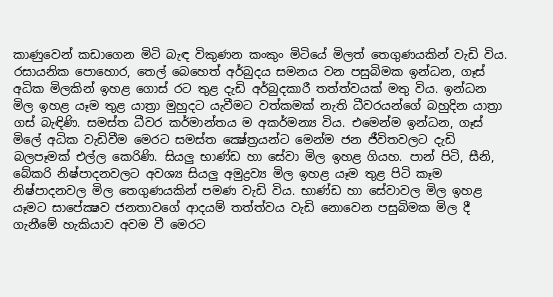කාණුවෙන් කඩාගෙන මිටි බැඳ විකුණන කංකුං මිටියේ මිලත් තෙගුණයකින් වැඩි විය. රසායනික පොහොර, තෙල් බෙහෙත් අර්බුදය සමනය වන පසුබිමක ඉන්ධන, ගෑස් අධික මිලකින් ඉහළ ගොස් රට තුළ දැඩි අර්බුදකාරී තත්ත්වයක් මතු විය. ඉන්ධන මිල ඉහළ යෑම තුළ යාත්‍රා මුහුදට යැවීමට වත්කමක් නැති ධීවරයන්ගේ බහුදින යාත්‍රා ගස් බැඳිණි. සමස්ත ධීවර කර්මාන්තය ම අකර්මන්‍ය විය. එමෙන්ම ඉන්ධන, ගෑස් මිලේ අධික වැඩිවීම මෙරට සමස්ත ක්‍ෂේත්‍රයන්ට මෙන්ම ජන ජීවිතවලට දැඩි බලපෑමක් එල්ල කෙරිණි. සියලු භාණ්ඩ හා සේවා මිල ඉහළ ගියහ. පාන් පිටි, සීනි, බේකරි නිෂ්පාදනවලට අවශ්‍ය සියලු අමුද්‍රව්‍ය මිල ඉහළ යෑම තුළ පිටි කෑම නිෂ්පාදනවල මිල තෙගුණයකින් පමණ වැඩි විය. භාණ්ඩ හා සේවාවල මිල ඉහළ යෑමට සාපේක්‍ෂව ජනතාවගේ ආදයම් තත්ත්වය වැඩි නොවෙන පසුබිමක මිල දී ගැනීමේ හැකියාව අවම වී මෙරට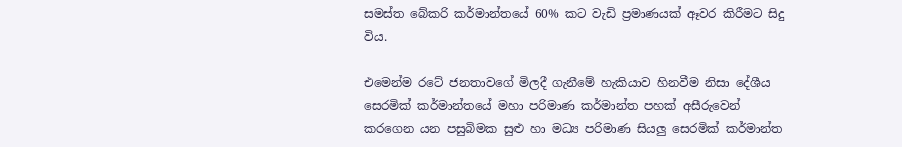සමස්ත බේකරි කර්මාන්තයේ 60% කට වැඩි ප්‍රමාණයක් ඈවර කිරීමට සිදු විය.

එමෙන්ම රටේ ජනතාවගේ මිලදී ගැනීමේ හැකියාව හිනවීම නිසා දේශීය සෙරමික් කර්මාන්තයේ මහා පරිමාණ කර්මාන්ත පහක් අසීරුවෙන් කරගෙන යන පසුබිමක සුළු හා මධ්‍ය පරිමාණ සියලු සෙරමික් කර්මාන්ත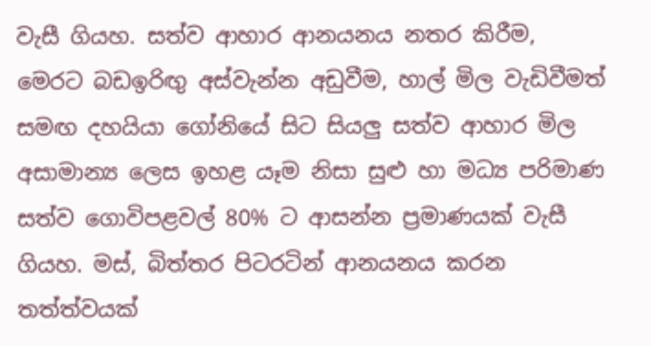වැසී ගියහ. සත්ව ආහාර ආනයනය නතර කිරීම, මෙරට බඩඉරිඟු අස්වැන්න අඩුවීම, හාල් මිල වැඩිවීමත් සමඟ දහයියා ගෝනියේ සිට සියලු සත්ව ආහාර මිල අසාමාන්‍ය ලෙස ඉහළ යෑම නිසා සුළු හා මධ්‍ය පරිමාණ සත්ව ගොවිපළවල් 80% ට ආසන්න ප්‍රමාණයක් වැසී ගියහ. මස්, බිත්තර පිටරටින් ආනයනය කරන තත්ත්වයක්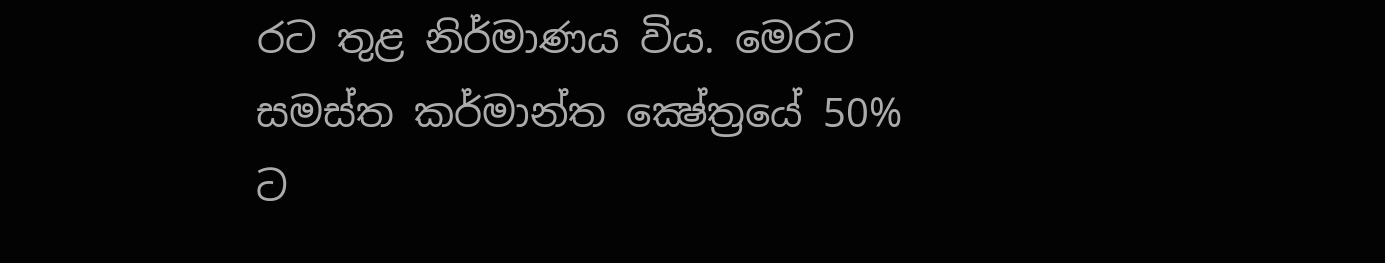රට තුළ නිර්මාණය විය. මෙරට සමස්ත කර්මාන්ත ක්‍ෂේත්‍රයේ 50% ට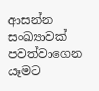ආසන්න සංඛ්‍යාවක් පවත්වාගෙන යෑමට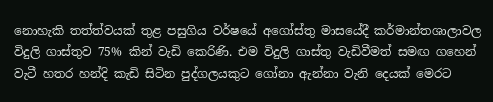නොහැකි තත්ත්වයක් තුළ පසුගිය වර්ෂයේ අගෝස්තු මාසයේදී කර්මාන්තශාලාවල විදුලි ගාස්තුව 75% කින් වැඩි කෙරිණි. එම විදුලි ගාස්තු වැඩිවීමත් සමඟ ගහෙන් වැටී හතර හන්දි කැඩි සිටින පුද්ගලයකුට ගෝනා ඇන්නා වැනි දෙයක් මෙරට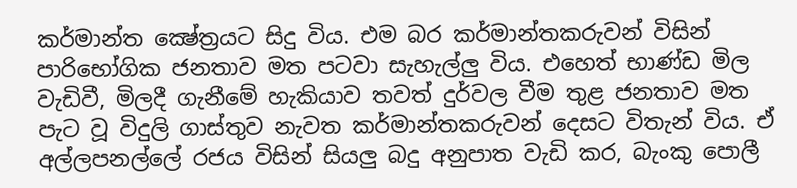කර්මාන්ත ක්‍ෂේත්‍රයට සිදු විය. එම බර කර්මාන්තකරුවන් විසින් පාරිභෝගික ජනතාව මත පටවා සැහැල්ලු විය. එහෙත් භාණ්ඩ මිල වැඩිවී, මිලදී ගැනීමේ හැකියාව තවත් දුර්වල වීම තුළ ජනතාව මත පැට වූ විදුලි ගාස්තුව නැවත කර්මාන්තකරුවන් දෙසට විතැන් විය. ඒ අල්ලපනල්ලේ රජය විසින් සියලු බදු අනුපාත වැඩි කර, බැංකු පොලී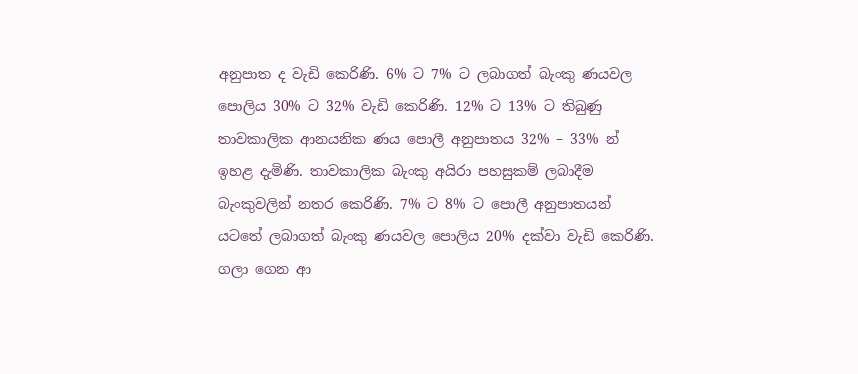අනුපාත ද වැඩි කෙරිණි. 6% ට 7% ට ලබාගත් බැංකු ණයවල පොලිය 30% ට 32% වැඩි කෙරිණි. 12% ට 13% ට තිබුණු තාවකාලික ආනයනික ණය පොලී අනුපාතය 32% – 33% න් ඉහළ දැමිණි. තාවකාලික බැංකු අයිරා පහසුකම් ලබාදීම බැංකුවලින් නතර කෙරිණි. 7% ට 8% ට පොලී අනුපාතයන් යටතේ ලබාගත් බැංකු ණයවල පොලිය 20% දක්වා වැඩි කෙරිණි. ගලා ගෙන ආ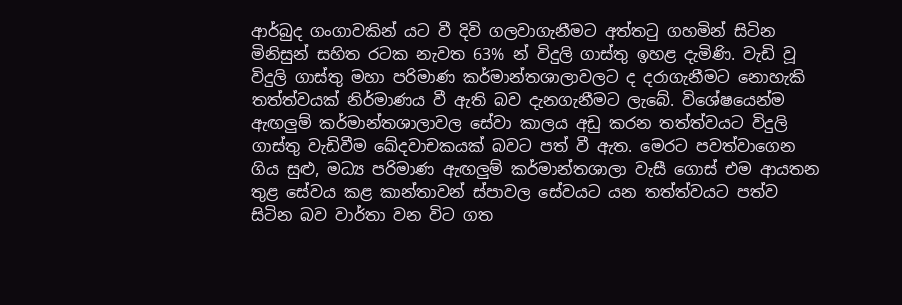ආර්බුද ගංගාවකින් යට වී දිවි ගලවාගැනීමට අත්තටු ගහමින් සිටින මිනිසුන් සහිත රටක නැවත 63% න් විදුලි ගාස්තු ඉහළ දැමිණි. වැඩි වූ විදුලි ගාස්තු මහා පරිමාණ කර්මාන්තශාලාවලට ද දරාගැනීමට නොහැකි තත්ත්වයක් නිර්මාණය වී ඇති බව දැනගැනීමට ලැබේ. විශේෂයෙන්ම ඇඟලුම් කර්මාන්තශාලාවල සේවා කාලය අඩු කරන තත්ත්වයට විදුලි ගාස්තු වැඩිවීම ඛේදවාචකයක් බවට පත් වී ඇත. මෙරට පවත්වාගෙන ගිය සුළු, මධ්‍ය පරිමාණ ඇඟලුම් කර්මාන්තශාලා වැසී ගොස් එම ආයතන තුළ සේවය කළ කාන්තාවන් ස්පාවල සේවයට යන තත්ත්වයට පත්ව සිටින බව වාර්තා වන විට ගත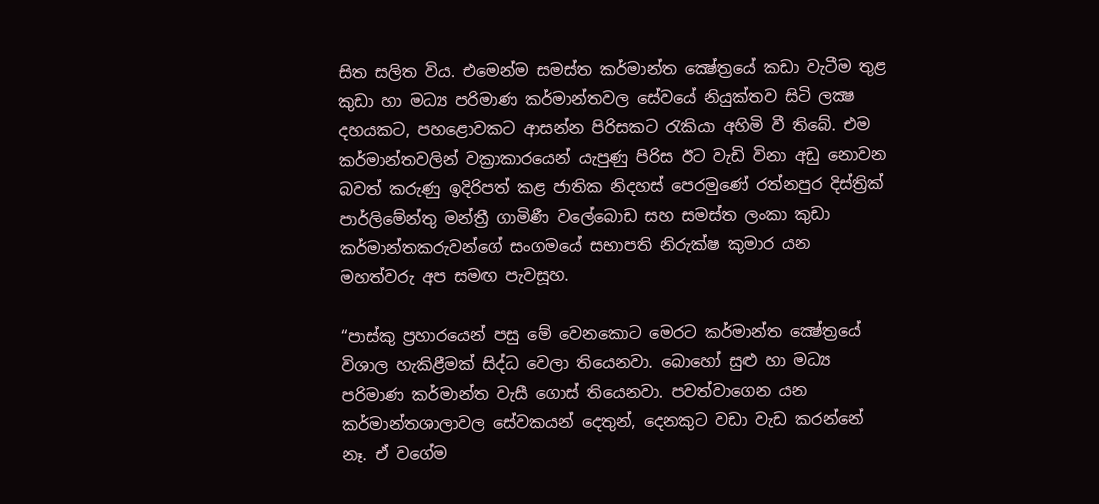සිත සලිත විය. එමෙන්ම සමස්ත කර්මාන්ත ක්‍ෂේත්‍රයේ කඩා වැටීම තුළ කුඩා හා මධ්‍ය පරිමාණ කර්මාන්තවල සේවයේ නියුක්තව සිටි ලක්‍ෂ දහයකට, පහළොවකට ආසන්න පිරිසකට රැකියා අහිමි වී තිබේ. එම කර්මාන්තවලින් වක්‍රාකාරයෙන් යැපුණු පිරිස ඊට වැඩි විනා අඩු නොවන බවත් කරුණු ඉදිරිපත් කළ ජාතික නිදහස් පෙරමුණේ රත්නපුර දිස්ත්‍රික් පාර්ලිමේන්තු මන්ත්‍රී ගාමිණී වලේබොඩ සහ සමස්ත ලංකා කුඩා කර්මාන්තකරුවන්ගේ සංගමයේ සභාපති නිරුක්ෂ කුමාර යන මහත්වරු අප සමඟ පැවසූහ.

“පාස්කු ප්‍රහාරයෙන් පසු මේ වෙනකොට මෙරට කර්මාන්ත ක්‍ෂේත්‍රයේ විශාල හැකිළීමක් සිද්ධ වෙලා තියෙනවා. බොහෝ සුළු හා මධ්‍ය පරිමාණ කර්මාන්ත වැසී ගොස් තියෙනවා. පවත්වාගෙන යන කර්මාන්තශාලාවල සේවකයන් දෙතුන්, දෙනකුට වඩා වැඩ කරන්නේ නෑ. ඒ වගේම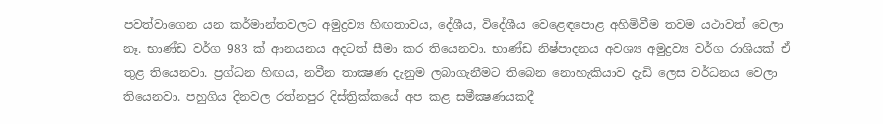පවත්වාගෙන යන කර්මාන්තවලට අමුද්‍රව්‍ය හිඟතාවය, දේශීය, විදේශීය වෙළෙඳපොළ අහිමිවීම තවම යථාවත් වෙලා නෑ. භාණ්ඩ වර්ග 983 ක් ආනයනය අදටත් සීමා කර තියෙනවා. භාණ්ඩ නිෂ්පාදනය අවශ්‍ය අමුද්‍රව්‍ය වර්ග රාශියක් ඒ තුළ තියෙනවා. ප්‍රග්ධන හිඟය, නවීන තාක්‍ෂණ දැනුම ලබාගැනීමට තිබෙන නොහැකියාව දැඩි ලෙස වර්ධනය වෙලා තියෙනවා. පහුගිය දිනවල රත්නපුර දිස්ත්‍රික්කයේ අප කළ සමීක්‍ෂණයකදී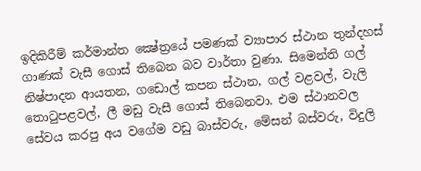ඉදිකිරීම් කර්මාන්ත ක්‍ෂේත්‍රයේ පමණක් ව්‍යාපාර ස්ථාන තුන්දහස් ගාණක් වැසී ගොස් තිබෙන බව වාර්තා වුණා. සිමෙන්ති ගල් නිෂ්පාදන ආයතන, ගඩොල් කපන ස්ථාන, ගල් වළවල්, වැලි තොටුපළවල්, ලී මඩු වැසී ගොස් තිබෙනවා. එම ස්ථානවල සේවය කරපු අය වගේම වඩු බාස්වරු, මේසන් බස්වරු, විදුලි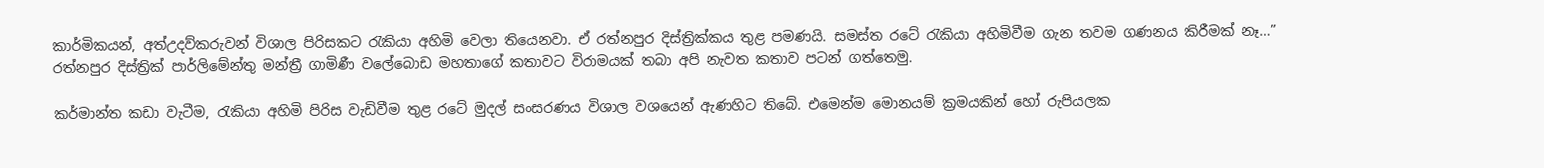කාර්මිකයන්, අත්උදව්කරුවන් විශාල පිරිසකට රැකියා අහිමි වෙලා තියෙනවා. ඒ රත්නපුර දිස්ත්‍රික්කය තුළ පමණයි. සමස්ත රටේ රැකියා අහිමිවීම ගැන තවම ගණනය කිරීමක් නෑ…” රත්නපුර දිස්ත්‍රික් පාර්ලිමේන්තු මන්ත්‍රී ගාමිණී වලේබොඩ මහතාගේ කතාවට විරාමයක් තබා අපි නැවත කතාව පටන් ගත්තෙමු.

කර්මාන්ත කඩා වැටීම, රැකියා අහිමි පිරිස වැඩිවීම තුළ රටේ මුදල් සංසරණය විශාල වශයෙන් ඇණහිට තිබේ. එමෙන්ම මොනයම් ක්‍රමයකින් හෝ රුපියලක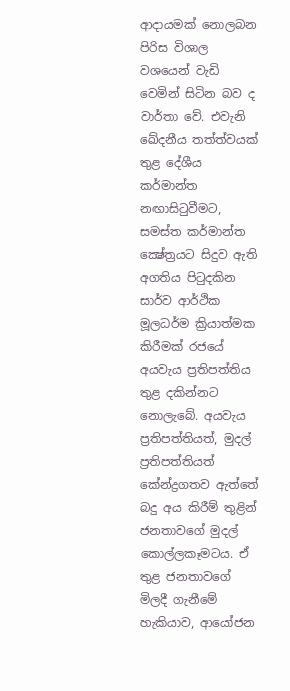ආදායමක් නොලබන පිරිස විශාල වශයෙන් වැඩි වෙමින් සිටින බව ද වාර්තා වේ. එවැනි ඛේදනීය තත්ත්වයක් තුළ දේශීය කර්මාන්ත නඟාසිටුවීමට, සමස්ත කර්මාන්ත ක්‍ෂේත්‍රයට සිදුව ඇති අගතිය පිටුදකින සාර්ව ආර්ථික මූලධර්ම ක්‍රියාත්මක කිරීමක් රජයේ අයවැය ප්‍රතිපත්තිය තුළ දකින්නට නොලැබේ. අයවැය ප්‍රතිපත්තියත්, මුදල් ප්‍රතිපත්තියත් කේන්ද්‍රගතව ඇත්තේ බදු අය කිරීම් තුළින් ජනතාවගේ මුදල් කොල්ලකෑමටය. ඒ තුළ ජනතාවගේ මිලදී ගැනීමේ හැකියාව, ආයෝජන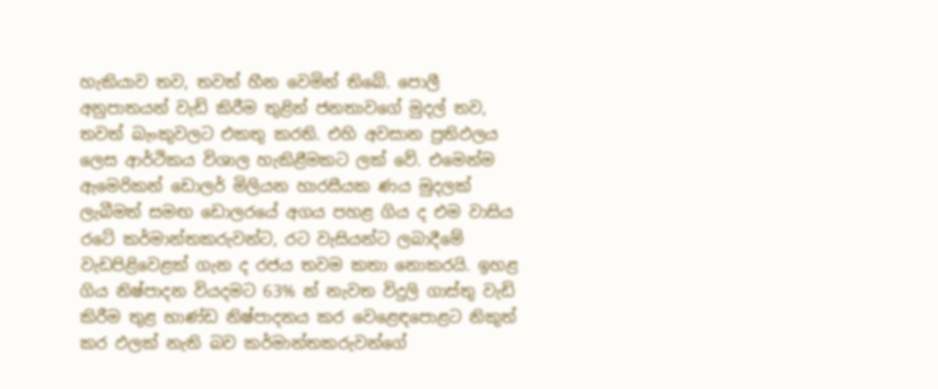හැකියාව තව, තවත් හීන වෙමින් තිබේ. පොලී අනුපාතයන් වැඩි කිරීම තුළින් ජනතාවගේ මුදල් තව, තවත් බැංකුවලට එකතු කරති. එහි අවසාන ප්‍රතිඵලය ලෙස ආර්ථිකය විශාල හැකිළීමකට ලක් වේ. එමෙන්ම ඇමෙරිකන් ඩොලර් මිලියන හාරසීයක ණය මුදලක් ලැබීමත් සමඟ ඩොලරයේ අගය පහළ ගිය ද එම වාසිය රටේ කර්මාන්තකරුවන්ට, රට වැසියන්ට ලබාදීමේ වැඩපිළිවෙළක් ගැන ද රජය තවම කතා නොකරයි. ඉහළ ගිය නිෂ්පාදන වියදමට 63% න් නැවත විදුලි ගාස්තු වැඩි කිරීම තුළ භාණ්ඩ නිෂ්පාදනය කර වෙළෙඳපොළට නිකුත් කර ඵලක් නැති බව කර්මාන්තකරුවන්ගේ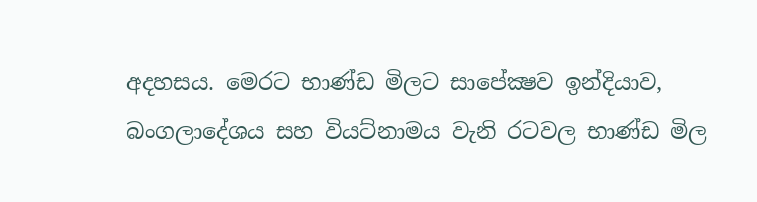අදහසය. මෙරට භාණ්ඩ මිලට සාපේක්‍ෂව ඉන්දියාව, බංගලාදේශය සහ වියට්නාමය වැනි රටවල භාණ්ඩ මිල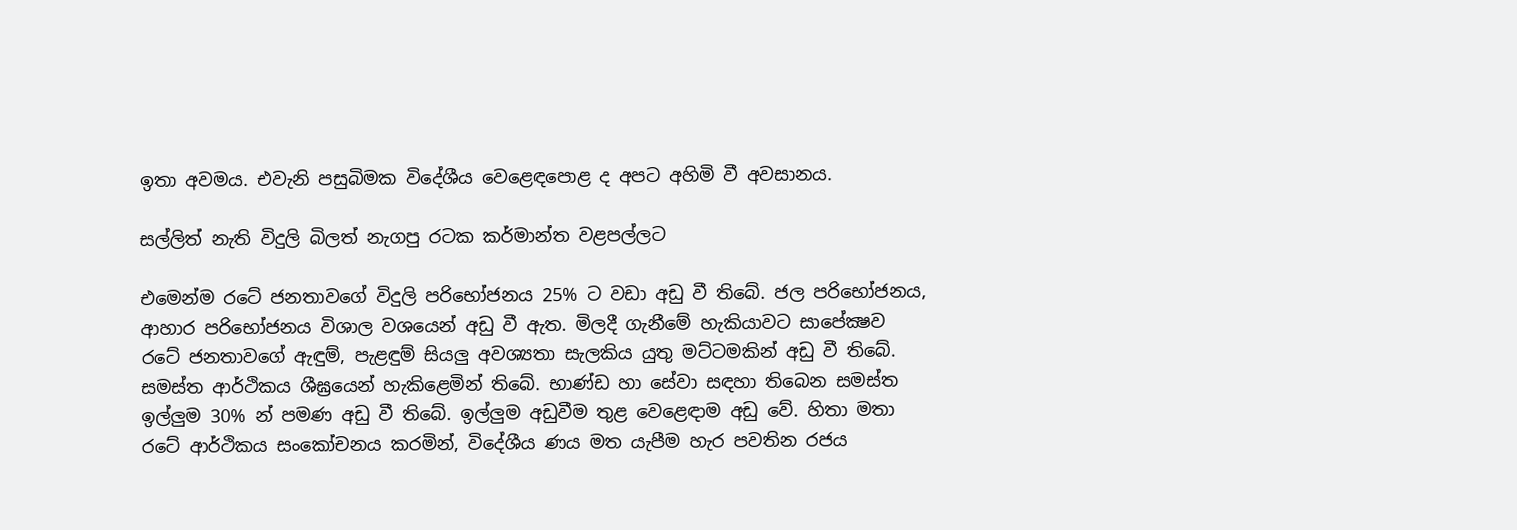ඉතා අවමය. එවැනි පසුබිමක විදේශීය වෙළෙඳපොළ ද අපට අහිමි වී අවසානය.

සල්ලිත් නැති විදුලි බිලත් නැගපු රටක කර්මාන්ත වළපල්ලට

එමෙන්ම රටේ ජනතාවගේ විදුලි පරිභෝජනය 25% ට වඩා අඩු වී තිබේ. ජල පරිභෝජනය, ආහාර පරිභෝජනය විශාල වශයෙන් අඩු වී ඇත. මිලදී ගැනීමේ හැකියාවට සාපේක්‍ෂව රටේ ජනතාවගේ ඇඳුම්, පැළඳුම් සියලු අවශ්‍යතා සැලකිය යුතු මට්ටමකින් අඩු වී තිබේ. සමස්ත ආර්ථිකය ශීඝ්‍රයෙන් හැකිළෙමින් තිබේ. භාණ්ඩ හා සේවා සඳහා තිබෙන සමස්ත ඉල්ලුම 30% න් පමණ අඩු වී තිබේ. ඉල්ලුම අඩුවීම තුළ වෙළෙඳාම අඩු වේ. හිතා මතා රටේ ආර්ථිකය සංකෝචනය කරමින්, විදේශීය ණය මත යැපීම හැර පවතින රජය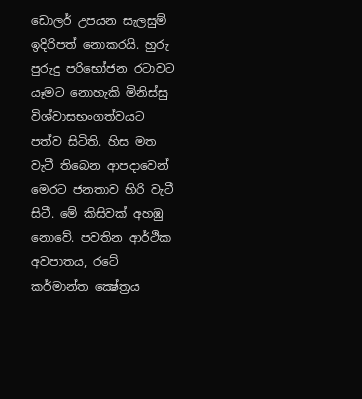ඩොලර් උපයන සැලසුම් ඉදිරිපත් නොකරයි. හුරු පුරුදු පරිභෝජන රටාවට යෑමට නොහැකි මිනිස්සු විශ්වාසභංගත්වයට පත්ව සිටිති. හිස මත වැටී තිබෙන ආපදාවෙන් මෙරට ජනතාව හිරි වැටී සිටී. මේ කිසිවක් අහඹු නොවේ. පවතින ආර්ථික අවපාතය, රටේ කර්මාන්ත ක්‍ෂේත්‍රය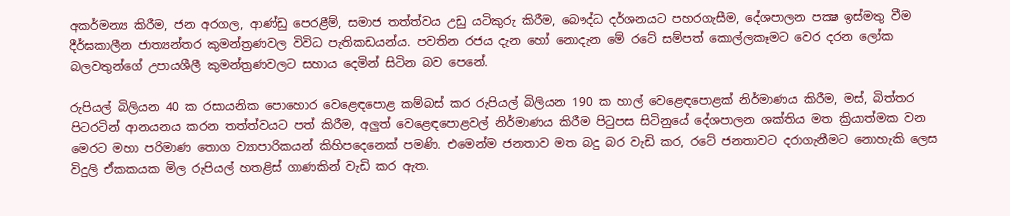අකර්මන්‍ය කිරීම, ජන අරගල, ආණ්ඩු පෙරළීම්, සමාජ තත්ත්වය උඩු යටිකුරු කිරීම, බෞද්ධ දර්ශනයට පහරගැසීම, දේශපාලන පක්‍ෂ ඉස්මතු වීම දීර්ඝකාලීන ජාත්‍යන්තර කුමන්ත්‍රණවල විවිධ පැතිකඩයන්ය. පවතින රජය දැන හෝ නොදැන මේ රටේ සම්පත් කොල්ලකෑමට වෙර දරන ලෝක බලවතුන්ගේ උපායශීලී කුමන්ත්‍රණවලට සහාය දෙමින් සිටින බව පෙනේ.

රුපියල් බිලියන 40 ක රසායනික පොහොර වෙළෙඳපොළ කම්බස් කර රුපියල් බිලියන 190 ක හාල් වෙළෙඳපොළක් නිර්මාණය කිරීම, මස්, බිත්තර පිටරටින් ආනයනය කරන තත්ත්වයට පත් කිරීම, අලුත් වෙළෙඳපොළවල් නිර්මාණය කිරීම පිටුපස සිටිනුයේ දේශපාලන ශක්තිය මත ක්‍රියාත්මක වන මෙරට මහා පරිමාණ තොග ව්‍යාපාරිකයන් කිහිපදෙනෙක් පමණි. එමෙන්ම ජනතාව මත බදු බර වැඩි කර, රටේ ජනතාවට දරාගැනීමට නොහැකි ලෙස විදුලි ඒකකයක මිල රුපියල් හතළිස් ගාණකින් වැඩි කර ඇත.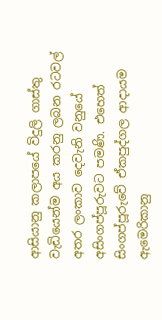ආසියානු කලාපයේ විදුලි ගාස්තු වැඩියෙන්ම අය කරනු ලබන රටවල් අතර ලංකාව දෙවැනි වනුයේ අසිංගප්පූරුවට පමණි. එහෙත් සිංගප්පූරුවේ ඒකපුද්ගල ආදායම ඇමෙරිකානු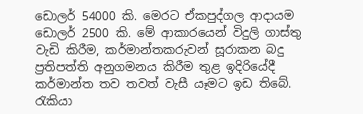ඩොලර් 54000 කි. මෙරට ඒකපුද්ගල ආදායම ඩොලර් 2500 කි. මේ ආකාරයෙන් විදුලි ගාස්තු වැඩි කිරීම, කර්මාන්තකරුවන් සූරාකන බදු ප්‍රතිපත්ති අනුගමනය කිරීම තුළ ඉදිරියේදී කර්මාන්ත තව තවත් වැසී යෑමට ඉඩ තිබේ. රැකියා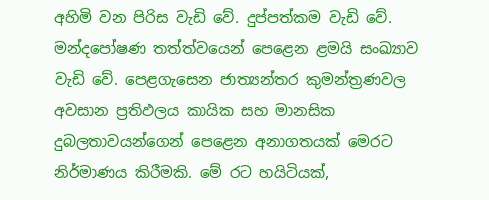අහිමි වන පිරිස වැඩි වේ. දුප්පත්කම වැඩි වේ. මන්දපෝෂණ තත්ත්වයෙන් පෙළෙන ළමයි සංඛ්‍යාව වැඩි වේ. පෙළගැසෙන ජාත්‍යන්තර කුමන්ත්‍රණවල අවසාන ප්‍රතිඵලය කායික සහ මානසික දුබලතාවයන්ගෙන් පෙළෙන අනාගතයක් මෙරට නිර්මාණය කිරීමකි. මේ රට හයිටියක්,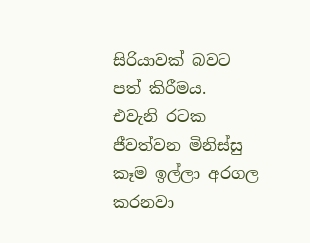සිරියාවක් බවට පත් කිරීමය. එවැනි රටක ජීවත්වන මිනිස්සු කෑම ඉල්ලා අරගල කරනවා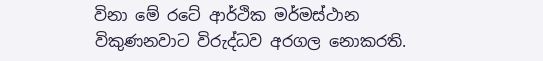විනා මේ රටේ ආර්ථික මර්මස්ථාන විකුණනවාට විරුද්ධව අරගල නොකරති.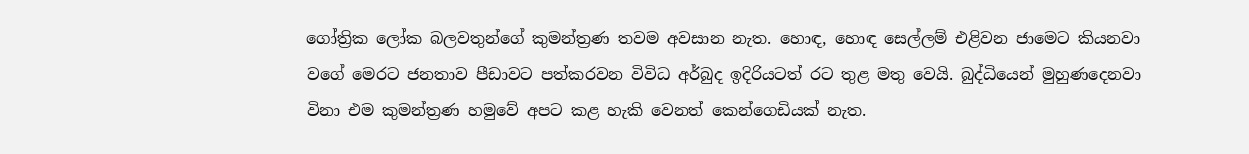ගෝත්‍රික ලෝක බලවතුන්ගේ කුමන්ත්‍රණ තවම අවසාන නැත. හොඳ, හොඳ සෙල්ලම් එළිවන ජාමෙට කියනවා වගේ මෙරට ජනතාව පීඩාවට පත්කරවන විවිධ අර්බුද ඉදිරියටත් රට තුළ මතු වෙයි. බුද්ධියෙන් මුහුණදෙනවා විනා එම කුමන්ත්‍රණ හමුවේ අපට කළ හැකි වෙනත් කෙන්ගෙඩියක් නැත.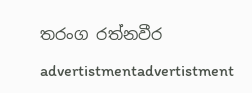තරංග රත්නවීර

advertistmentadvertistment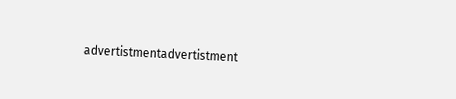advertistmentadvertistment